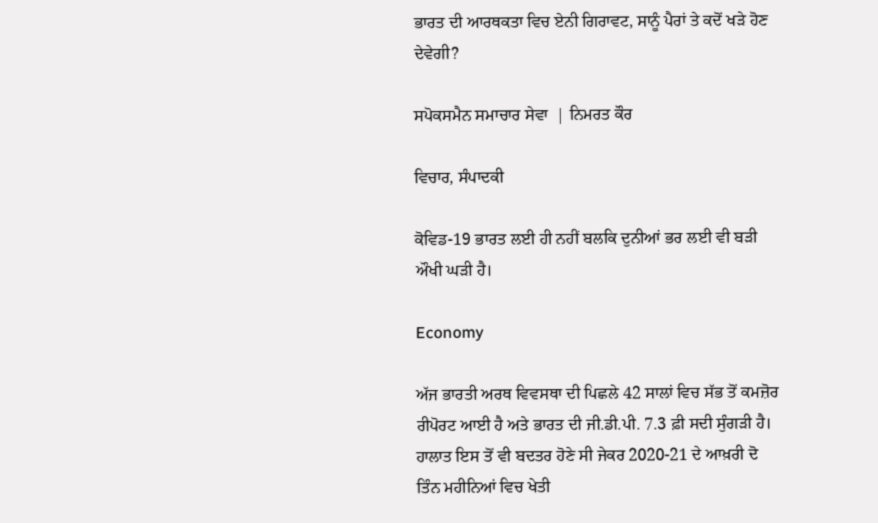ਭਾਰਤ ਦੀ ਆਰਥਕਤਾ ਵਿਚ ਏਨੀ ਗਿਰਾਵਟ, ਸਾਨੂੰ ਪੈਰਾਂ ਤੇ ਕਦੋਂ ਖੜੇ ਹੋਣ ਦੇਵੇਗੀ?

ਸਪੋਕਸਮੈਨ ਸਮਾਚਾਰ ਸੇਵਾ  | ਨਿਮਰਤ ਕੌਰ

ਵਿਚਾਰ, ਸੰਪਾਦਕੀ

ਕੋਵਿਡ-19 ਭਾਰਤ ਲਈ ਹੀ ਨਹੀਂ ਬਲਕਿ ਦੁਨੀਆਂ ਭਰ ਲਈ ਵੀ ਬੜੀ ਔਖੀ ਘੜੀ ਹੈ।

Economy

ਅੱਜ ਭਾਰਤੀ ਅਰਥ ਵਿਵਸਥਾ ਦੀ ਪਿਛਲੇ 42 ਸਾਲਾਂ ਵਿਚ ਸੱਭ ਤੋਂ ਕਮਜ਼ੋਰ ਰੀਪੋਰਟ ਆਈ ਹੈ ਅਤੇ ਭਾਰਤ ਦੀ ਜੀ.ਡੀ.ਪੀ. 7.3 ਫ਼ੀ ਸਦੀ ਸੁੰਗੜੀ ਹੈ। ਹਾਲਾਤ ਇਸ ਤੋਂ ਵੀ ਬਦਤਰ ਹੋਣੇ ਸੀ ਜੇਕਰ 2020-21 ਦੇ ਆਖ਼ਰੀ ਦੋ ਤਿੰਨ ਮਹੀਨਿਆਂ ਵਿਚ ਖੇਤੀ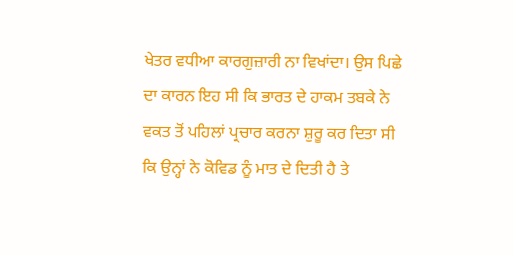ਖੇਤਰ ਵਧੀਆ ਕਾਰਗੁਜ਼ਾਰੀ ਨਾ ਵਿਖਾਂਦਾ। ਉਸ ਪਿਛੇ ਦਾ ਕਾਰਨ ਇਹ ਸੀ ਕਿ ਭਾਰਤ ਦੇ ਹਾਕਮ ਤਬਕੇ ਨੇ ਵਕਤ ਤੋਂ ਪਹਿਲਾਂ ਪ੍ਰਚਾਰ ਕਰਨਾ ਸ਼ੁਰੂ ਕਰ ਦਿਤਾ ਸੀ ਕਿ ਉਨ੍ਹਾਂ ਨੇ ਕੋਵਿਡ ਨੂੰ ਮਾਤ ਦੇ ਦਿਤੀ ਹੈ ਤੇ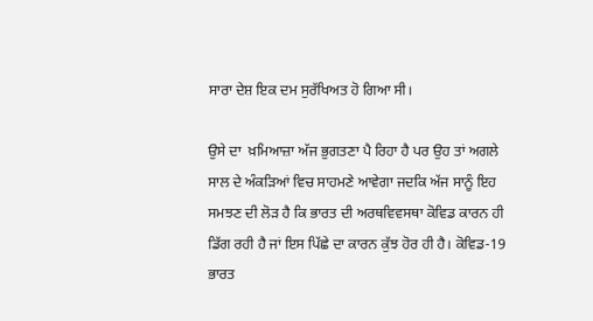ਸਾਰਾ ਦੇਸ਼ ਇਕ ਦਮ ਸੁਰੱਖਿਅਤ ਹੋ ਗਿਆ ਸੀ।

ਉਸੇ ਦਾ  ਖ਼ਮਿਆਜ਼ਾ ਅੱਜ ਭੁਗਤਣਾ ਪੈ ਰਿਹਾ ਹੈ ਪਰ ਉਹ ਤਾਂ ਅਗਲੇ ਸਾਲ ਦੇ ਅੰਕੜਿਆਂ ਵਿਚ ਸਾਹਮਣੇ ਆਵੇਗਾ ਜਦਕਿ ਅੱਜ ਸਾਨੂੰ ਇਹ ਸਮਝਣ ਦੀ ਲੋੜ ਹੈ ਕਿ ਭਾਰਤ ਦੀ ਅਰਥਵਿਵਸਥਾ ਕੋਵਿਡ ਕਾਰਨ ਹੀ ਡਿੱਗ ਰਹੀ ਹੈ ਜਾਂ ਇਸ ਪਿੱਛੇ ਦਾ ਕਾਰਨ ਕੁੱਝ ਹੋਰ ਹੀ ਹੈ। ਕੋਵਿਡ-19 ਭਾਰਤ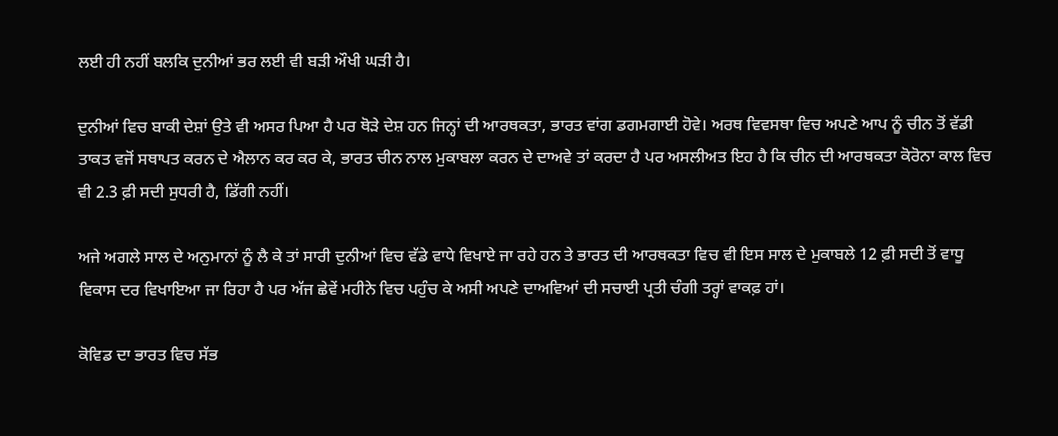ਲਈ ਹੀ ਨਹੀਂ ਬਲਕਿ ਦੁਨੀਆਂ ਭਰ ਲਈ ਵੀ ਬੜੀ ਔਖੀ ਘੜੀ ਹੈ।

ਦੁਨੀਆਂ ਵਿਚ ਬਾਕੀ ਦੇਸ਼ਾਂ ਉਤੇ ਵੀ ਅਸਰ ਪਿਆ ਹੈ ਪਰ ਥੋੜੇ ਦੇਸ਼ ਹਨ ਜਿਨ੍ਹਾਂ ਦੀ ਆਰਥਕਤਾ, ਭਾਰਤ ਵਾਂਗ ਡਗਮਗਾਈ ਹੋਵੇ। ਅਰਥ ਵਿਵਸਥਾ ਵਿਚ ਅਪਣੇ ਆਪ ਨੂੰ ਚੀਨ ਤੋਂ ਵੱਡੀ ਤਾਕਤ ਵਜੋਂ ਸਥਾਪਤ ਕਰਨ ਦੇ ਐਲਾਨ ਕਰ ਕਰ ਕੇ, ਭਾਰਤ ਚੀਨ ਨਾਲ ਮੁਕਾਬਲਾ ਕਰਨ ਦੇ ਦਾਅਵੇ ਤਾਂ ਕਰਦਾ ਹੈ ਪਰ ਅਸਲੀਅਤ ਇਹ ਹੈ ਕਿ ਚੀਨ ਦੀ ਆਰਥਕਤਾ ਕੋਰੋਨਾ ਕਾਲ ਵਿਚ ਵੀ 2.3 ਫ਼ੀ ਸਦੀ ਸੁਧਰੀ ਹੈ, ਡਿੱਗੀ ਨਹੀਂ।

ਅਜੇ ਅਗਲੇ ਸਾਲ ਦੇ ਅਨੁਮਾਨਾਂ ਨੂੰ ਲੈ ਕੇ ਤਾਂ ਸਾਰੀ ਦੁਨੀਆਂ ਵਿਚ ਵੱਡੇ ਵਾਧੇ ਵਿਖਾਏ ਜਾ ਰਹੇ ਹਨ ਤੇ ਭਾਰਤ ਦੀ ਆਰਥਕਤਾ ਵਿਚ ਵੀ ਇਸ ਸਾਲ ਦੇ ਮੁਕਾਬਲੇ 12 ਫ਼ੀ ਸਦੀ ਤੋਂ ਵਾਧੂ ਵਿਕਾਸ ਦਰ ਵਿਖਾਇਆ ਜਾ ਰਿਹਾ ਹੈ ਪਰ ਅੱਜ ਛੇਵੇਂ ਮਹੀਨੇ ਵਿਚ ਪਹੁੰਚ ਕੇ ਅਸੀ ਅਪਣੇ ਦਾਅਵਿਆਂ ਦੀ ਸਚਾਈ ਪ੍ਰਤੀ ਚੰਗੀ ਤਰ੍ਹਾਂ ਵਾਕਫ਼ ਹਾਂ।

ਕੋਵਿਡ ਦਾ ਭਾਰਤ ਵਿਚ ਸੱਭ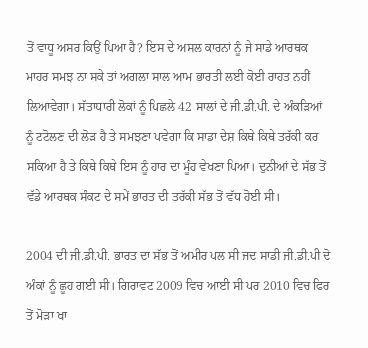ਤੋਂ ਵਾਧੂ ਅਸਰ ਕਿਉਂ ਪਿਆ ਹੈ? ਇਸ ਦੇ ਅਸਲ ਕਾਰਨਾਂ ਨੂੰ ਜੇ ਸਾਡੇ ਆਰਥਕ ਮਾਹਰ ਸਮਝ ਨਾ ਸਕੇ ਤਾਂ ਅਗਲਾ ਸਾਲ ਆਮ ਭਾਰਤੀ ਲਈ ਕੋਈ ਰਾਹਤ ਨਹੀਂ ਲਿਆਵੇਗਾ। ਸੱਤਾਧਾਰੀ ਲੋਕਾਂ ਨੂੰ ਪਿਛਲੇ 42 ਸਾਲਾਂ ਦੇ ਜੀ.ਡੀ.ਪੀ. ਦੇ ਅੰਕੜਿਆਂ ਨੂੰ ਟਟੋਲਣ ਦੀ ਲੋੜ ਹੈ ਤੇ ਸਮਝਣਾ ਪਵੇਗਾ ਕਿ ਸਾਡਾ ਦੇਸ਼ ਕਿਥੇ ਕਿਥੇ ਤਰੱਕੀ ਕਰ ਸਕਿਆ ਹੈ ਤੇ ਕਿਥੇ ਕਿਥੇ ਇਸ ਨੂੰ ਹਾਰ ਦਾ ਮੂੰਹ ਵੇਖਣਾ ਪਿਆ। ਦੁਨੀਆਂ ਦੇ ਸੱਭ ਤੋਂ ਵੱਡੇ ਆਰਥਕ ਸੰਕਟ ਦੇ ਸਮੇਂ ਭਾਰਤ ਦੀ ਤਰੱਕੀ ਸੱਭ ਤੋਂ ਵੱਧ ਹੋਈ ਸੀ।

2004 ਦੀ ਜੀ.ਡੀ.ਪੀ. ਭਾਰਤ ਦਾ ਸੱਭ ਤੋਂ ਅਮੀਰ ਪਲ ਸੀ ਜਦ ਸਾਡੀ ਜੀ.ਡੀ.ਪੀ ਦੋ ਅੰਕਾਂ ਨੂੰ ਛੂਹ ਗਈ ਸੀ। ਗਿਰਾਵਟ 2009 ਵਿਚ ਆਈ ਸੀ ਪਰ 2010 ਵਿਚ ਫਿਰ ਤੋਂ ਮੋੜਾ ਖਾ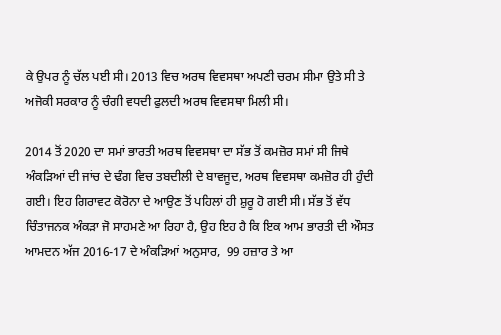ਕੇ ਉਪਰ ਨੂੰ ਚੱਲ ਪਈ ਸੀ। 2013 ਵਿਚ ਅਰਥ ਵਿਵਸਥਾ ਅਪਣੀ ਚਰਮ ਸੀਮਾ ਉਤੇ ਸੀ ਤੇ ਅਜੋਕੀ ਸਰਕਾਰ ਨੂੰ ਚੰਗੀ ਵਧਦੀ ਫੁਲਦੀ ਅਰਥ ਵਿਵਸਥਾ ਮਿਲੀ ਸੀ।

2014 ਤੋਂ 2020 ਦਾ ਸਮਾਂ ਭਾਰਤੀ ਅਰਥ ਵਿਵਸਥਾ ਦਾ ਸੱਭ ਤੋਂ ਕਮਜ਼ੋਰ ਸਮਾਂ ਸੀ ਜਿਥੇ ਅੰਕੜਿਆਂ ਦੀ ਜਾਂਚ ਦੇ ਢੰਗ ਵਿਚ ਤਬਦੀਲੀ ਦੇ ਬਾਵਜੂਦ, ਅਰਥ ਵਿਵਸਥਾ ਕਮਜ਼ੋਰ ਹੀ ਹੁੰਦੀ ਗਈ। ਇਹ ਗਿਰਾਵਟ ਕੋਰੋਨਾ ਦੇ ਆਉਣ ਤੋਂ ਪਹਿਲਾਂ ਹੀ ਸ਼ੁਰੂ ਹੋ ਗਈ ਸੀ। ਸੱਭ ਤੋਂ ਵੱਧ ਚਿੰਤਾਜਨਕ ਅੰਕੜਾ ਜੋ ਸਾਹਮਣੇ ਆ ਰਿਹਾ ਹੈ, ਉਹ ਇਹ ਹੈ ਕਿ ਇਕ ਆਮ ਭਾਰਤੀ ਦੀ ਔਸਤ ਆਮਦਨ ਅੱਜ 2016-17 ਦੇ ਅੰਕੜਿਆਂ ਅਨੁਸਾਰ,  99 ਹਜ਼ਾਰ ਤੇ ਆ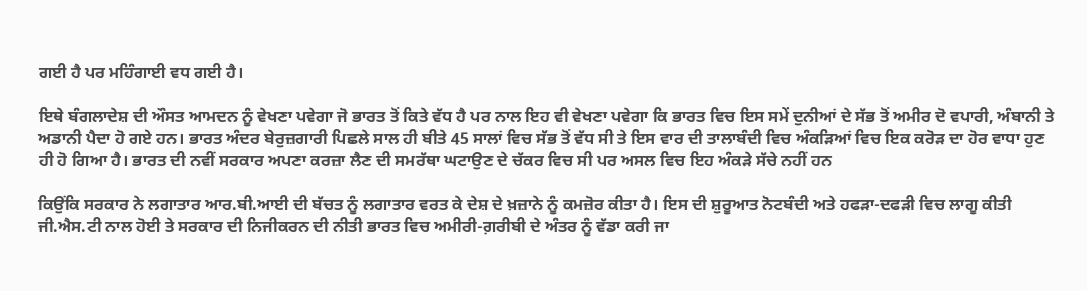ਗਈ ਹੈ ਪਰ ਮਹਿੰਗਾਈ ਵਧ ਗਈ ਹੈ।

ਇਥੇ ਬੰਗਲਾਦੇਸ਼ ਦੀ ਔਸਤ ਆਮਦਨ ਨੂੰ ਵੇਖਣਾ ਪਵੇਗਾ ਜੋ ਭਾਰਤ ਤੋਂ ਕਿਤੇ ਵੱਧ ਹੈ ਪਰ ਨਾਲ ਇਹ ਵੀ ਵੇਖਣਾ ਪਵੇਗਾ ਕਿ ਭਾਰਤ ਵਿਚ ਇਸ ਸਮੇਂ ਦੁਨੀਆਂ ਦੇ ਸੱਭ ਤੋਂ ਅਮੀਰ ਦੋ ਵਪਾਰੀ, ਅੰਬਾਨੀ ਤੇ ਅਡਾਨੀ ਪੈਦਾ ਹੋ ਗਏ ਹਨ। ਭਾਰਤ ਅੰਦਰ ਬੇਰੁਜ਼ਗਾਰੀ ਪਿਛਲੇ ਸਾਲ ਹੀ ਬੀਤੇ 45 ਸਾਲਾਂ ਵਿਚ ਸੱਭ ਤੋਂ ਵੱਧ ਸੀ ਤੇ ਇਸ ਵਾਰ ਦੀ ਤਾਲਾਬੰਦੀ ਵਿਚ ਅੰਕੜਿਆਂ ਵਿਚ ਇਕ ਕਰੋੜ ਦਾ ਹੋਰ ਵਾਧਾ ਹੁਣ ਹੀ ਹੋ ਗਿਆ ਹੈ। ਭਾਰਤ ਦੀ ਨਵੀਂ ਸਰਕਾਰ ਅਪਣਾ ਕਰਜ਼ਾ ਲੈਣ ਦੀ ਸਮਰੱਥਾ ਘਟਾਉਣ ਦੇ ਚੱਕਰ ਵਿਚ ਸੀ ਪਰ ਅਸਲ ਵਿਚ ਇਹ ਅੰਕੜੇ ਸੱਚੇ ਨਹੀਂ ਹਨ

ਕਿਉਂਕਿ ਸਰਕਾਰ ਨੇ ਲਗਾਤਾਰ ਆਰ.ਬੀ.ਆਈ ਦੀ ਬੱਚਤ ਨੂੰ ਲਗਾਤਾਰ ਵਰਤ ਕੇ ਦੇਸ਼ ਦੇ ਖ਼ਜ਼ਾਨੇ ਨੂੰ ਕਮਜ਼ੋਰ ਕੀਤਾ ਹੈ। ਇਸ ਦੀ ਸ਼ੁਰੂਆਤ ਨੋਟਬੰਦੀ ਅਤੇ ਹਫੜਾ-ਦਫੜੀ ਵਿਚ ਲਾਗੂ ਕੀਤੀ ਜੀ.ਐਸ.ਟੀ ਨਾਲ ਹੋਈ ਤੇ ਸਰਕਾਰ ਦੀ ਨਿਜੀਕਰਨ ਦੀ ਨੀਤੀ ਭਾਰਤ ਵਿਚ ਅਮੀਰੀ-ਗ਼ਰੀਬੀ ਦੇ ਅੰਤਰ ਨੂੰ ਵੱਡਾ ਕਰੀ ਜਾ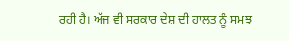ਰਹੀ ਹੈ। ਅੱਜ ਵੀ ਸਰਕਾਰ ਦੇਸ਼ ਦੀ ਹਾਲਤ ਨੂੰ ਸਮਝ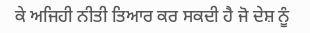ਕੇ ਅਜਿਹੀ ਨੀਤੀ ਤਿਆਰ ਕਰ ਸਕਦੀ ਹੈ ਜੋ ਦੇਸ਼ ਨੂੰ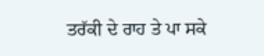ਤਰੱਕੀ ਦੇ ਰਾਹ ਤੇ ਪਾ ਸਕੇ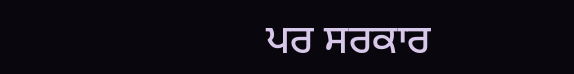ਪਰ ਸਰਕਾਰ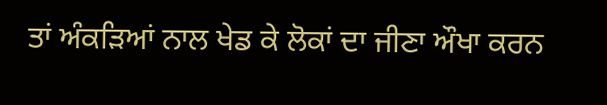ਤਾਂ ਅੰਕੜਿਆਂ ਨਾਲ ਖੇਡ ਕੇ ਲੋਕਾਂ ਦਾ ਜੀਣਾ ਔਖਾ ਕਰਨ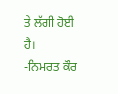ਤੇ ਲੱਗੀ ਹੋਈ ਹੈ।
-ਨਿਮਰਤ ਕੌਰ